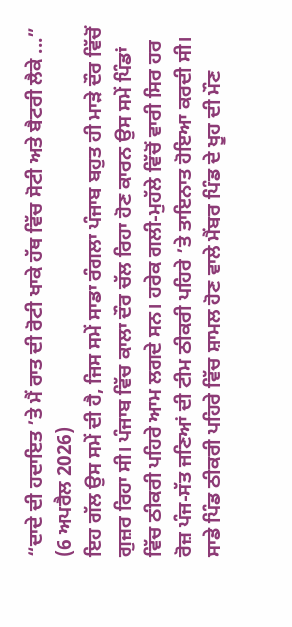“ਦਾਦੇ ਦੀ ਹਦਾਇਤ ’ਤੇ ਮੈਂ ਰਾਤ ਦੀ ਰੋਟੀ ਖਾਕੇ ਹੱਥ ਵਿੱਚ ਸੋਟੀ ਅਤੇ ਬੈਟਰੀ ਲੈਕੇ ...”
(6 ਅਪਰੈਲ 2026)
ਇਹ ਗੱਲ ਉਸ ਸਮੇਂ ਦੀ ਹੈ, ਜਿਸ ਸਮੇਂ ਸਾਡਾ ਰੰਗਲਾ ਪੰਜਾਬ ਬਹੁਤ ਹੀ ਮਾੜੇ ਦੌਰ ਵਿੱਚੋਂ ਗੁਜ਼ਰ ਰਿਹਾ ਸੀ। ਪੰਜਾਬ ਵਿੱਚ ਕਾਲਾ ਦੌਰ ਚੱਲ ਰਿਹਾ ਹੋਣ ਕਾਰਨ ਉਸ ਸਮੇਂ ਪਿੰਡਾਂ ਵਿੱਚ ਠੀਕਰੀ ਪਹਿਰੇ ਆਮ ਲਗਦੇ ਸਨ। ਹਰੇਕ ਗਲੀ-ਮੁਹੱਲੇ ਵਿੱਚੋਂ ਵਾਰੀ ਸਿਰ ਹਰ ਰੋਜ਼ ਪੰਜ-ਸੱਤ ਜਣਿਆਂ ਦੀ ਟੀਮ ਠੀਕਰੀ ਪਹਿਰੇ ’ਤੇ ਤਾਇਨਾਤ ਹੋਇਆ ਕਰਦੀ ਸੀ। ਸਾਡੇ ਪਿੰਡ ਠੀਕਰੀ ਪਹਿਰੇ ਵਿੱਚ ਸ਼ਾਮਲ ਹੋਣ ਵਾਲੇ ਮੈਂਬਰ ਪਿੰਡ ਦੇ ਖੂਹ ਦੀ ਮੌਣ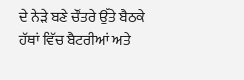ਦੇ ਨੇੜੇ ਬਣੇ ਚੌਂਤਰੇ ਉੱਤੇ ਬੈਠਕੇ ਹੱਥਾਂ ਵਿੱਚ ਬੈਟਰੀਆਂ ਅਤੇ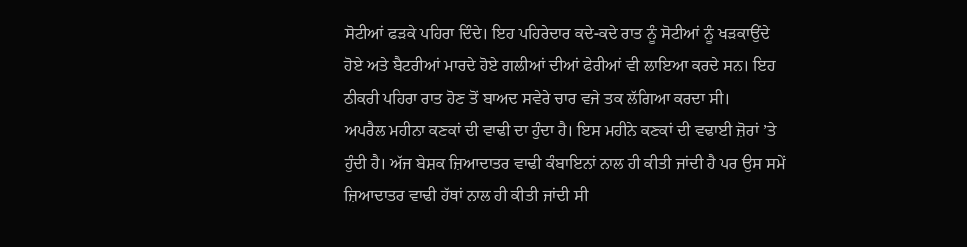ਸੋਟੀਆਂ ਫੜਕੇ ਪਹਿਰਾ ਦਿੰਦੇ। ਇਹ ਪਹਿਰੇਦਾਰ ਕਦੇ-ਕਦੇ ਰਾਤ ਨੂੰ ਸੋਟੀਆਂ ਨੂੰ ਖੜਕਾਉਂਦੇ ਹੋਏ ਅਤੇ ਬੈਟਰੀਆਂ ਮਾਰਦੇ ਹੋਏ ਗਲੀਆਂ ਦੀਆਂ ਫੇਰੀਆਂ ਵੀ ਲਾਇਆ ਕਰਦੇ ਸਨ। ਇਹ ਠੀਕਰੀ ਪਹਿਰਾ ਰਾਤ ਹੋਣ ਤੋਂ ਬਾਅਦ ਸਵੇਰੇ ਚਾਰ ਵਜੇ ਤਕ ਲੱਗਿਆ ਕਰਦਾ ਸੀ।
ਅਪਰੈਲ ਮਹੀਨਾ ਕਣਕਾਂ ਦੀ ਵਾਢੀ ਦਾ ਹੁੰਦਾ ਹੈ। ਇਸ ਮਹੀਨੇ ਕਣਕਾਂ ਦੀ ਵਢਾਈ ਜ਼ੋਰਾਂ ’ਤੇ ਹੁੰਦੀ ਹੈ। ਅੱਜ ਬੇਸ਼ਕ ਜ਼ਿਆਦਾਤਰ ਵਾਢੀ ਕੰਬਾਇਨਾਂ ਨਾਲ ਹੀ ਕੀਤੀ ਜਾਂਦੀ ਹੈ ਪਰ ਉਸ ਸਮੇਂ ਜ਼ਿਆਦਾਤਰ ਵਾਢੀ ਹੱਥਾਂ ਨਾਲ ਹੀ ਕੀਤੀ ਜਾਂਦੀ ਸੀ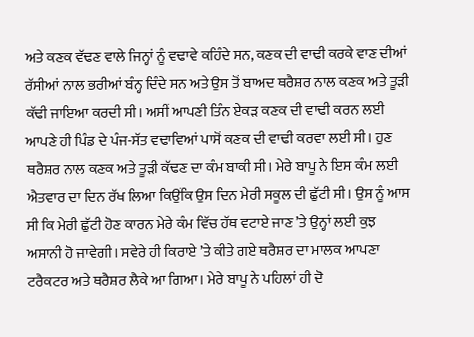ਅਤੇ ਕਣਕ ਵੱਢਣ ਵਾਲੇ ਜਿਨ੍ਹਾਂ ਨੂੰ ਵਢਾਵੇ ਕਹਿੰਦੇ ਸਨ, ਕਣਕ ਦੀ ਵਾਢੀ ਕਰਕੇ ਵਾਣ ਦੀਆਂ ਰੱਸੀਆਂ ਨਾਲ ਭਰੀਆਂ ਬੰਨ੍ਹ ਦਿੰਦੇ ਸਨ ਅਤੇ ਉਸ ਤੋਂ ਬਾਅਦ ਥਰੈਸ਼ਰ ਨਾਲ ਕਣਕ ਅਤੇ ਤੂੜੀ ਕੱਢੀ ਜਾਇਆ ਕਰਦੀ ਸੀ। ਅਸੀਂ ਆਪਣੀ ਤਿੰਨ ਏਕੜ ਕਣਕ ਦੀ ਵਾਢੀ ਕਰਨ ਲਈ ਆਪਣੇ ਹੀ ਪਿੰਡ ਦੇ ਪੰਜ-ਸੱਤ ਵਢਾਵਿਆਂ ਪਾਸੋਂ ਕਣਕ ਦੀ ਵਾਢੀ ਕਰਵਾ ਲਈ ਸੀ। ਹੁਣ ਥਰੈਸ਼ਰ ਨਾਲ ਕਣਕ ਅਤੇ ਤੂੜੀ ਕੱਢਣ ਦਾ ਕੰਮ ਬਾਕੀ ਸੀ। ਮੇਰੇ ਬਾਪੂ ਨੇ ਇਸ ਕੰਮ ਲਈ ਐਤਵਾਰ ਦਾ ਦਿਨ ਰੱਖ ਲਿਆ ਕਿਉਂਕਿ ਉਸ ਦਿਨ ਮੇਰੀ ਸਕੂਲ ਦੀ ਛੁੱਟੀ ਸੀ। ਉਸ ਨੂੰ ਆਸ ਸੀ ਕਿ ਮੇਰੀ ਛੁੱਟੀ ਹੋਣ ਕਾਰਨ ਮੇਰੇ ਕੰਮ ਵਿੱਚ ਹੱਥ ਵਟਾਏ ਜਾਣ ’ਤੇ ਉਨ੍ਹਾਂ ਲਈ ਕੁਝ ਅਸਾਨੀ ਹੋ ਜਾਵੇਗੀ। ਸਵੇਰੇ ਹੀ ਕਿਰਾਏ ’ਤੇ ਕੀਤੇ ਗਏ ਥਰੈਸ਼ਰ ਦਾ ਮਾਲਕ ਆਪਣਾ ਟਰੈਕਟਰ ਅਤੇ ਥਰੈਸ਼ਰ ਲੈਕੇ ਆ ਗਿਆ। ਮੇਰੇ ਬਾਪੂ ਨੇ ਪਹਿਲਾਂ ਹੀ ਦੋ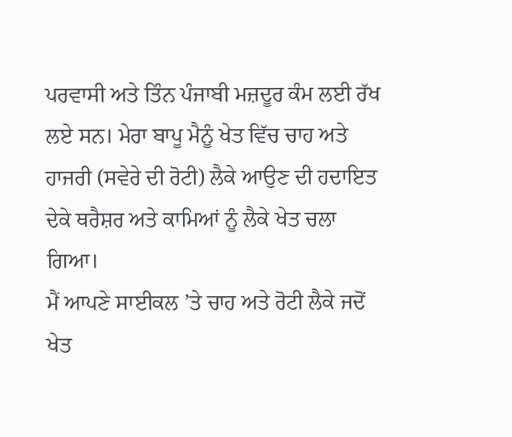ਪਰਵਾਸੀ ਅਤੇ ਤਿੰਨ ਪੰਜਾਬੀ ਮਜ਼ਦੂਰ ਕੰਮ ਲਈ ਰੱਖ ਲਏ ਸਨ। ਮੇਰਾ ਬਾਪੂ ਮੈਨੂੰ ਖੇਤ ਵਿੱਚ ਚਾਹ ਅਤੇ ਹਾਜਰੀ (ਸਵੇਰੇ ਦੀ ਰੋਟੀ) ਲੈਕੇ ਆਉਣ ਦੀ ਹਦਾਇਤ ਦੇਕੇ ਥਰੈਸ਼ਰ ਅਤੇ ਕਾਮਿਆਂ ਨੂੰ ਲੈਕੇ ਖੇਤ ਚਲਾ ਗਿਆ।
ਮੈਂ ਆਪਣੇ ਸਾਈਕਲ ’ਤੇ ਚਾਹ ਅਤੇ ਰੋਟੀ ਲੈਕੇ ਜਦੋਂ ਖੇਤ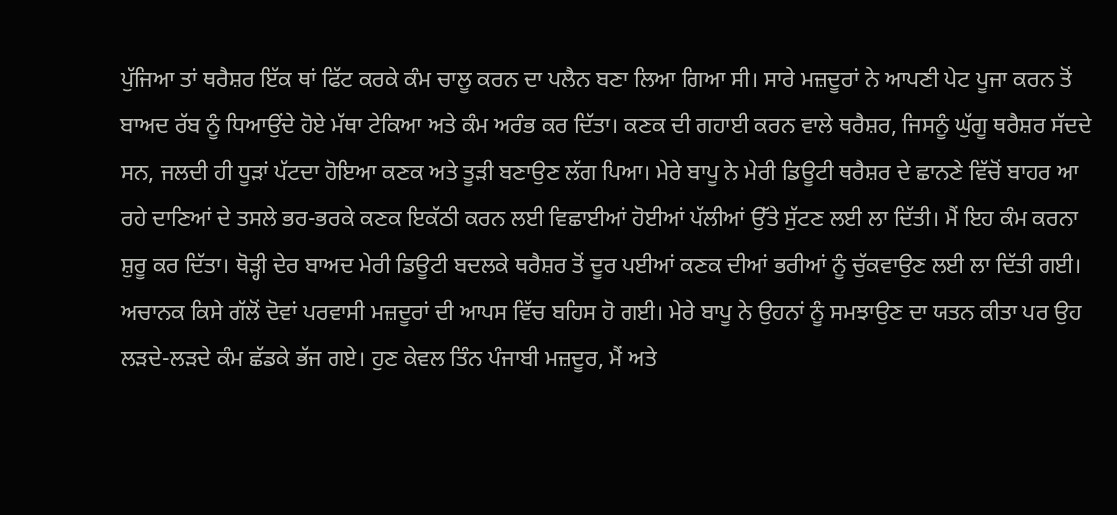ਪੁੱਜਿਆ ਤਾਂ ਥਰੈਸ਼ਰ ਇੱਕ ਥਾਂ ਫਿੱਟ ਕਰਕੇ ਕੰਮ ਚਾਲੂ ਕਰਨ ਦਾ ਪਲੈਨ ਬਣਾ ਲਿਆ ਗਿਆ ਸੀ। ਸਾਰੇ ਮਜ਼ਦੂਰਾਂ ਨੇ ਆਪਣੀ ਪੇਟ ਪੂਜਾ ਕਰਨ ਤੋਂ ਬਾਅਦ ਰੱਬ ਨੂੰ ਧਿਆਉਂਦੇ ਹੋਏ ਮੱਥਾ ਟੇਕਿਆ ਅਤੇ ਕੰਮ ਅਰੰਭ ਕਰ ਦਿੱਤਾ। ਕਣਕ ਦੀ ਗਹਾਈ ਕਰਨ ਵਾਲੇ ਥਰੈਸ਼ਰ, ਜਿਸਨੂੰ ਘੁੱਗੂ ਥਰੈਸ਼ਰ ਸੱਦਦੇ ਸਨ, ਜਲਦੀ ਹੀ ਧੂੜਾਂ ਪੱਟਦਾ ਹੋਇਆ ਕਣਕ ਅਤੇ ਤੂੜੀ ਬਣਾਉਣ ਲੱਗ ਪਿਆ। ਮੇਰੇ ਬਾਪੂ ਨੇ ਮੇਰੀ ਡਿਊਟੀ ਥਰੈਸ਼ਰ ਦੇ ਛਾਨਣੇ ਵਿੱਚੋਂ ਬਾਹਰ ਆ ਰਹੇ ਦਾਣਿਆਂ ਦੇ ਤਸਲੇ ਭਰ-ਭਰਕੇ ਕਣਕ ਇਕੱਠੀ ਕਰਨ ਲਈ ਵਿਛਾਈਆਂ ਹੋਈਆਂ ਪੱਲੀਆਂ ਉੱਤੇ ਸੁੱਟਣ ਲਈ ਲਾ ਦਿੱਤੀ। ਮੈਂ ਇਹ ਕੰਮ ਕਰਨਾ ਸ਼ੁਰੂ ਕਰ ਦਿੱਤਾ। ਥੋੜ੍ਹੀ ਦੇਰ ਬਾਅਦ ਮੇਰੀ ਡਿਊਟੀ ਬਦਲਕੇ ਥਰੈਸ਼ਰ ਤੋਂ ਦੂਰ ਪਈਆਂ ਕਣਕ ਦੀਆਂ ਭਰੀਆਂ ਨੂੰ ਚੁੱਕਵਾਉਣ ਲਈ ਲਾ ਦਿੱਤੀ ਗਈ। ਅਚਾਨਕ ਕਿਸੇ ਗੱਲੋਂ ਦੋਵਾਂ ਪਰਵਾਸੀ ਮਜ਼ਦੂਰਾਂ ਦੀ ਆਪਸ ਵਿੱਚ ਬਹਿਸ ਹੋ ਗਈ। ਮੇਰੇ ਬਾਪੂ ਨੇ ਉਹਨਾਂ ਨੂੰ ਸਮਝਾਉਣ ਦਾ ਯਤਨ ਕੀਤਾ ਪਰ ਉਹ ਲੜਦੇ-ਲੜਦੇ ਕੰਮ ਛੱਡਕੇ ਭੱਜ ਗਏ। ਹੁਣ ਕੇਵਲ ਤਿੰਨ ਪੰਜਾਬੀ ਮਜ਼ਦੂਰ, ਮੈਂ ਅਤੇ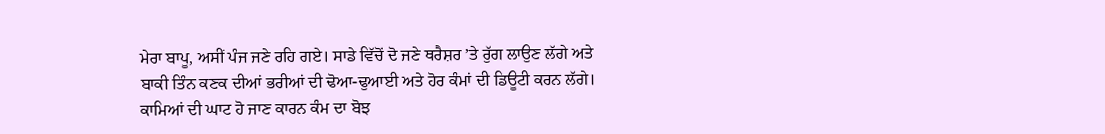ਮੇਰਾ ਬਾਪੂ, ਅਸੀਂ ਪੰਜ ਜਣੇ ਰਹਿ ਗਏ। ਸਾਡੇ ਵਿੱਚੋਂ ਦੋ ਜਣੇ ਥਰੈਸ਼ਰ ’ਤੇ ਰੁੱਗ ਲਾਉਣ ਲੱਗੇ ਅਤੇ ਬਾਕੀ ਤਿੰਨ ਕਣਕ ਦੀਆਂ ਭਰੀਆਂ ਦੀ ਢੋਆ-ਢੁਆਈ ਅਤੇ ਹੋਰ ਕੰਮਾਂ ਦੀ ਡਿਊਟੀ ਕਰਨ ਲੱਗੇ। ਕਾਮਿਆਂ ਦੀ ਘਾਟ ਹੋ ਜਾਣ ਕਾਰਨ ਕੰਮ ਦਾ ਬੋਝ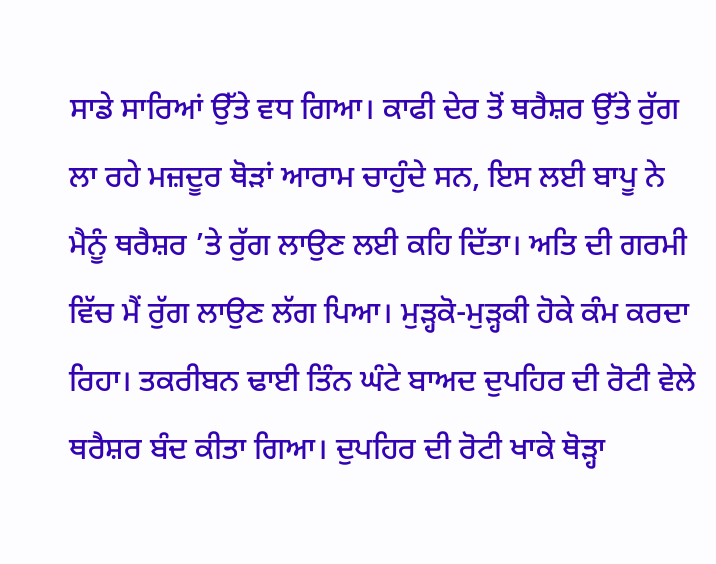ਸਾਡੇ ਸਾਰਿਆਂ ਉੱਤੇ ਵਧ ਗਿਆ। ਕਾਫੀ ਦੇਰ ਤੋਂ ਥਰੈਸ਼ਰ ਉੱਤੇ ਰੁੱਗ ਲਾ ਰਹੇ ਮਜ਼ਦੂਰ ਥੋੜਾਂ ਆਰਾਮ ਚਾਹੁੰਦੇ ਸਨ, ਇਸ ਲਈ ਬਾਪੂ ਨੇ ਮੈਨੂੰ ਥਰੈਸ਼ਰ ’ਤੇ ਰੁੱਗ ਲਾਉਣ ਲਈ ਕਹਿ ਦਿੱਤਾ। ਅਤਿ ਦੀ ਗਰਮੀ ਵਿੱਚ ਮੈਂ ਰੁੱਗ ਲਾਉਣ ਲੱਗ ਪਿਆ। ਮੁੜ੍ਹਕੋ-ਮੁੜ੍ਹਕੀ ਹੋਕੇ ਕੰਮ ਕਰਦਾ ਰਿਹਾ। ਤਕਰੀਬਨ ਢਾਈ ਤਿੰਨ ਘੰਟੇ ਬਾਅਦ ਦੁਪਹਿਰ ਦੀ ਰੋਟੀ ਵੇਲੇ ਥਰੈਸ਼ਰ ਬੰਦ ਕੀਤਾ ਗਿਆ। ਦੁਪਹਿਰ ਦੀ ਰੋਟੀ ਖਾਕੇ ਥੋੜ੍ਹਾ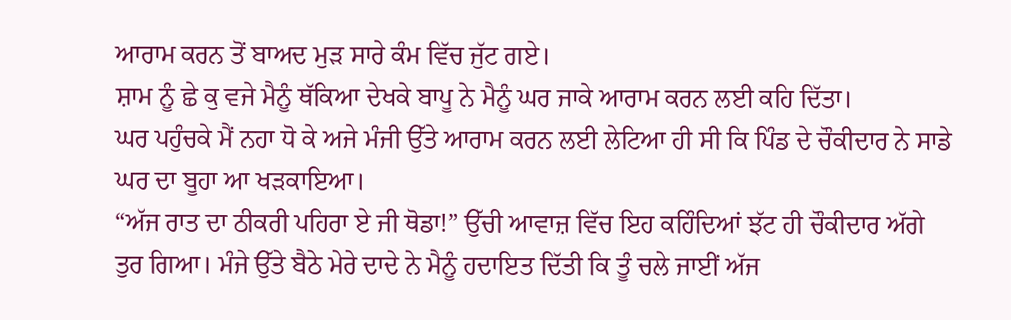ਆਰਾਮ ਕਰਨ ਤੋਂ ਬਾਅਦ ਮੁੜ ਸਾਰੇ ਕੰਮ ਵਿੱਚ ਜੁੱਟ ਗਏ।
ਸ਼ਾਮ ਨੂੰ ਛੇ ਕੁ ਵਜੇ ਮੈਨੂੰ ਥੱਕਿਆ ਦੇਖਕੇ ਬਾਪੂ ਨੇ ਮੈਨੂੰ ਘਰ ਜਾਕੇ ਆਰਾਮ ਕਰਨ ਲਈ ਕਹਿ ਦਿੱਤਾ।
ਘਰ ਪਹੁੰਚਕੇ ਮੈਂ ਨਹਾ ਧੋ ਕੇ ਅਜੇ ਮੰਜੀ ਉੱਤੇ ਆਰਾਮ ਕਰਨ ਲਈ ਲੇਟਿਆ ਹੀ ਸੀ ਕਿ ਪਿੰਡ ਦੇ ਚੌਕੀਦਾਰ ਨੇ ਸਾਡੇ ਘਰ ਦਾ ਬੂਹਾ ਆ ਖੜਕਾਇਆ।
“ਅੱਜ ਰਾਤ ਦਾ ਠੀਕਰੀ ਪਹਿਰਾ ਏ ਜੀ ਥੋਡਾ!” ਉੱਚੀ ਆਵਾਜ਼ ਵਿੱਚ ਇਹ ਕਹਿੰਦਿਆਂ ਝੱਟ ਹੀ ਚੌਕੀਦਾਰ ਅੱਗੇ ਤੁਰ ਗਿਆ। ਮੰਜੇ ਉੱਤੇ ਬੈਠੇ ਮੇਰੇ ਦਾਦੇ ਨੇ ਮੈਨੂੰ ਹਦਾਇਤ ਦਿੱਤੀ ਕਿ ਤੂੰ ਚਲੇ ਜਾਈਂ ਅੱਜ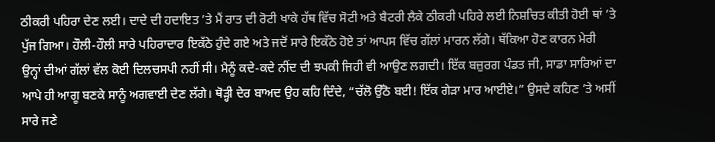ਠੀਕਰੀ ਪਹਿਰਾ ਦੇਣ ਲਈ। ਦਾਦੇ ਦੀ ਹਦਾਇਤ ’ਤੇ ਮੈਂ ਰਾਤ ਦੀ ਰੋਟੀ ਖਾਕੇ ਹੱਥ ਵਿੱਚ ਸੋਟੀ ਅਤੇ ਬੈਟਰੀ ਲੈਕੇ ਠੀਕਰੀ ਪਹਿਰੇ ਲਈ ਨਿਸ਼ਚਿਤ ਕੀਤੀ ਹੋਈ ਥਾਂ ’ਤੇ ਪੁੱਜ ਗਿਆ। ਹੌਲੀ-ਹੌਲੀ ਸਾਰੇ ਪਹਿਰਾਦਾਰ ਇਕੱਠੇ ਹੁੰਦੇ ਗਏ ਅਤੇ ਜਦੋਂ ਸਾਰੇ ਇਕੱਠੇ ਹੋਏ ਤਾਂ ਆਪਸ ਵਿੱਚ ਗੱਲਾਂ ਮਾਰਨ ਲੱਗੇ। ਥੱਕਿਆ ਹੋਣ ਕਾਰਨ ਮੇਰੀ ਉਨ੍ਹਾਂ ਦੀਆਂ ਗੱਲਾਂ ਵੱਲ ਕੋਈ ਦਿਲਚਸਪੀ ਨਹੀਂ ਸੀ। ਮੈਨੂੰ ਕਦੇ-ਕਦੇ ਨੀਂਦ ਦੀ ਝਪਕੀ ਜਿਹੀ ਵੀ ਆਉਣ ਲਗਦੀ। ਇੱਕ ਬਜ਼ੁਰਗ ਪੰਡਤ ਜੀ, ਸਾਡਾ ਸਾਰਿਆਂ ਦਾ ਆਪੇ ਹੀ ਆਗੂ ਬਣਕੇ ਸਾਨੂੰ ਅਗਵਾਈ ਦੇਣ ਲੱਗੇ। ਥੋੜ੍ਹੀ ਦੇਰ ਬਾਅਦ ਉਹ ਕਹਿ ਦਿੰਦੇ, “ਚੱਲੋ ਉੱਠੋ ਬਈ! ਇੱਕ ਗੇੜਾ ਮਾਰ ਆਈਏ।” ਉਸਦੇ ਕਹਿਣ ’ਤੇ ਅਸੀਂ ਸਾਰੇ ਜਣੇ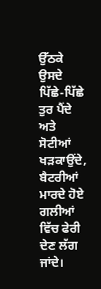ਉੱਠਕੇ ਉਸਦੇ ਪਿੱਛੇ-ਪਿੱਛੇ ਤੁਰ ਪੈਂਦੇ ਅਤੇ ਸੋਟੀਆਂ ਖੜਕਾਉਂਦੇ, ਬੈਟਰੀਆਂ ਮਾਰਦੇ ਹੋਏ ਗਲੀਆਂ ਵਿੱਚ ਫੇਰੀ ਦੇਣ ਲੱਗ ਜਾਂਦੇ।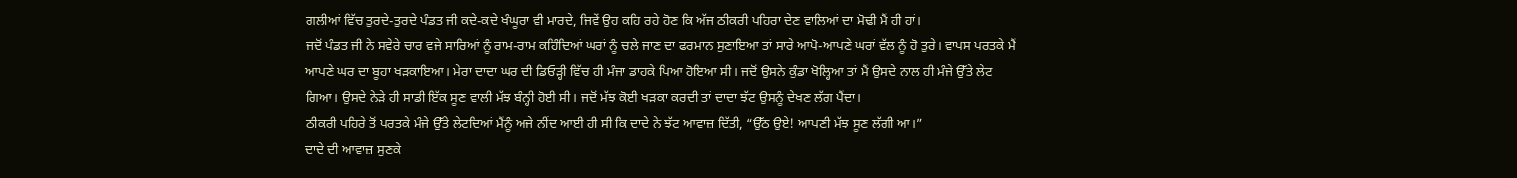ਗਲੀਆਂ ਵਿੱਚ ਤੁਰਦੇ-ਤੁਰਦੇ ਪੰਡਤ ਜੀ ਕਦੇ-ਕਦੇ ਖੰਘੂਰਾ ਵੀ ਮਾਰਦੇ, ਜਿਵੇਂ ਉਹ ਕਹਿ ਰਹੇ ਹੋਣ ਕਿ ਅੱਜ ਠੀਕਰੀ ਪਹਿਰਾ ਦੇਣ ਵਾਲਿਆਂ ਦਾ ਮੋਢੀ ਮੈਂ ਹੀ ਹਾਂ।
ਜਦੋਂ ਪੰਡਤ ਜੀ ਨੇ ਸਵੇਰੇ ਚਾਰ ਵਜੇ ਸਾਰਿਆਂ ਨੂੰ ਰਾਮ-ਰਾਮ ਕਹਿੰਦਿਆਂ ਘਰਾਂ ਨੂੰ ਚਲੇ ਜਾਣ ਦਾ ਫਰਮਾਨ ਸੁਣਾਇਆ ਤਾਂ ਸਾਰੇ ਆਪੋ-ਆਪਣੇ ਘਰਾਂ ਵੱਲ ਨੂੰ ਹੋ ਤੁਰੇ। ਵਾਪਸ ਪਰਤਕੇ ਮੈਂ ਆਪਣੇ ਘਰ ਦਾ ਬੂਹਾ ਖੜਕਾਇਆ। ਮੇਰਾ ਦਾਦਾ ਘਰ ਦੀ ਡਿਓੜ੍ਹੀ ਵਿੱਚ ਹੀ ਮੰਜਾ ਡਾਹਕੇ ਪਿਆ ਹੋਇਆ ਸੀ। ਜਦੋਂ ਉਸਨੇ ਕੁੰਡਾ ਖੋਲ੍ਹਿਆ ਤਾਂ ਮੈਂ ਉਸਦੇ ਨਾਲ ਹੀ ਮੰਜੇ ਉੱਤੇ ਲੇਟ ਗਿਆ। ਉਸਦੇ ਨੇੜੇ ਹੀ ਸਾਡੀ ਇੱਕ ਸੂਣ ਵਾਲੀ ਮੱਝ ਬੰਨ੍ਹੀ ਹੋਈ ਸੀ। ਜਦੋਂ ਮੱਝ ਕੋਈ ਖੜਕਾ ਕਰਦੀ ਤਾਂ ਦਾਦਾ ਝੱਟ ਉਸਨੂੰ ਦੇਖਣ ਲੱਗ ਪੈਂਦਾ।
ਠੀਕਰੀ ਪਹਿਰੇ ਤੋਂ ਪਰਤਕੇ ਮੰਜੇ ਉੱਤੇ ਲੇਟਦਿਆਂ ਮੈਂਨੂੰ ਅਜੇ ਨੀਂਦ ਆਈ ਹੀ ਸੀ ਕਿ ਦਾਦੇ ਨੇ ਝੱਟ ਆਵਾਜ਼ ਦਿੱਤੀ, “ਉੱਠ ਉਏ! ਆਪਣੀ ਮੱਝ ਸੂਣ ਲੱਗੀ ਆ।”
ਦਾਦੇ ਦੀ ਆਵਾਜ਼ ਸੁਣਕੇ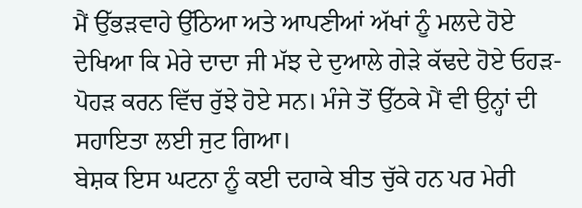ਮੈਂ ਉੱਭੜਵਾਹੇ ਉੱਠਿਆ ਅਤੇ ਆਪਣੀਆਂ ਅੱਖਾਂ ਨੂੰ ਮਲਦੇ ਹੋਏ ਦੇਖਿਆ ਕਿ ਮੇਰੇ ਦਾਦਾ ਜੀ ਮੱਝ ਦੇ ਦੁਆਲੇ ਗੇੜੇ ਕੱਢਦੇ ਹੋਏ ਓਹੜ-ਪੋਹੜ ਕਰਨ ਵਿੱਚ ਰੁੱਝੇ ਹੋਏ ਸਨ। ਮੰਜੇ ਤੋਂ ਉੱਠਕੇ ਮੈਂ ਵੀ ਉਨ੍ਹਾਂ ਦੀ ਸਹਾਇਤਾ ਲਈ ਜੁਟ ਗਿਆ।
ਬੇਸ਼ਕ ਇਸ ਘਟਨਾ ਨੂੰ ਕਈ ਦਹਾਕੇ ਬੀਤ ਚੁੱਕੇ ਹਨ ਪਰ ਮੇਰੀ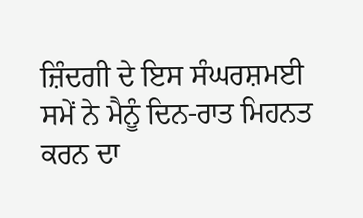ਜ਼ਿੰਦਗੀ ਦੇ ਇਸ ਸੰਘਰਸ਼ਮਈ ਸਮੇਂ ਨੇ ਮੈਨੂੰ ਦਿਨ-ਰਾਤ ਮਿਹਨਤ ਕਰਨ ਦਾ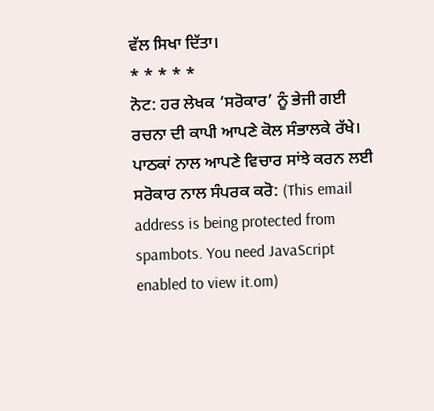ਵੱਲ ਸਿਖਾ ਦਿੱਤਾ।
* * * * *
ਨੋਟ: ਹਰ ਲੇਖਕ ‘ਸਰੋਕਾਰ’ ਨੂੰ ਭੇਜੀ ਗਈ ਰਚਨਾ ਦੀ ਕਾਪੀ ਆਪਣੇ ਕੋਲ ਸੰਭਾਲਕੇ ਰੱਖੇ।
ਪਾਠਕਾਂ ਨਾਲ ਆਪਣੇ ਵਿਚਾਰ ਸਾਂਝੇ ਕਰਨ ਲਈ ਸਰੋਕਾਰ ਨਾਲ ਸੰਪਰਕ ਕਰੋ: (This email address is being protected from spambots. You need JavaScript enabled to view it.om)